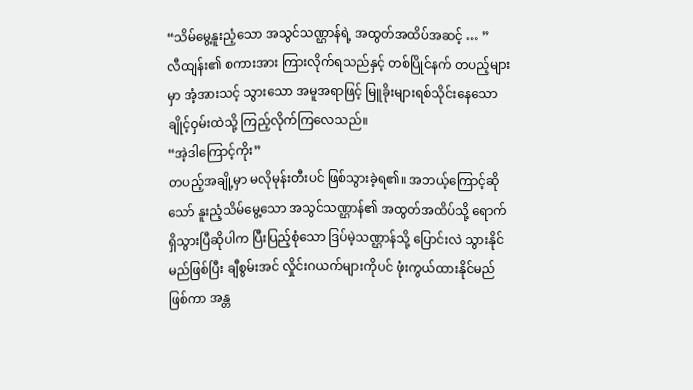“သိမ်မွေ့နူးညံ့သော အသွင်သဏ္ဌာန်ရဲ့ အထွတ်အထိပ်အဆင့် … ”
လီထျန်း၏ စကားအား ကြားလိုက်ရသည်နှင့် တစ်ပြိုင်နက် တပည့်များမှာ အံ့အားသင့် သွားသော အမူအရာဖြင့် မြူခိုးများရစ်သိုင်းနေသော ချိုင့်ဝှမ်းထဲသို့ ကြည့်လိုက်ကြလေသည်။
“အဲ့ဒါကြောင့်ကိုး”
တပည့်အချို့မှာ မလိုမုန်းတီးပင် ဖြစ်သွားခဲ့ရ၏။ အဘယ့်ကြောင့်ဆိုသော် နူးညံ့သိမ်မွေ့သော အသွင်သဏ္ဌာန်၏ အထွတ်အထိပ်သို့ ရောက်ရှိသွားပြီဆိုပါက ပြီးပြည့်စုံသော ဒြပ်မဲ့သဏ္ဌာန်သို့ ပြောင်းလဲ သွားနိုင်မည်ဖြစ်ပြီး ချီစွမ်းအင် လှိုင်းဂယက်များကိုပင် ဖုံးကွယ်ထားနိုင်မည် ဖြစ်ကာ အန္တ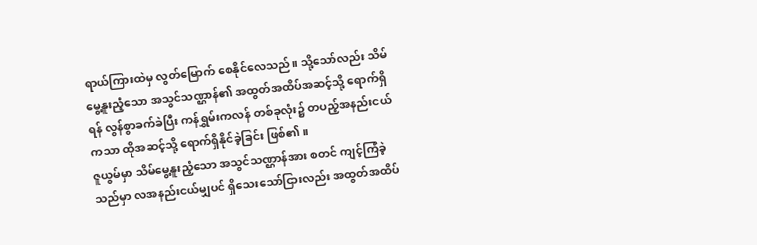ရာယ်ကြားထဲမှ လွတ်မြောက် စေနိုင်လေသည်။ သို့သော်လည်း သိမ်မွေ့နူးညံ့သော အသွင်သဏ္ဌာန်၏ အထွတ်အထိပ်အဆင့်သို့ ရောက်ရှိရန် လွန်စွာခက်ခဲပြီး ကန်ရွှမ်းကလန် တစ်ခုလုံး၌ တပည့်အနည်းငယ်ကသာ ထိုအဆင့်သို့ ရောက်ရှိနိုင်ခဲ့ခြင်း ဖြစ်၏။
ဇူယွမ်မှာ သိမ်မွေ့နူးညံ့သော အသွင်သဏ္ဌာန်အား စတင် ကျင့်ကြံခဲ့သည်မှာ လအနည်းငယ်မျှပင် ရှိသေးသော်ငြားလည်း အထွတ်အထိပ်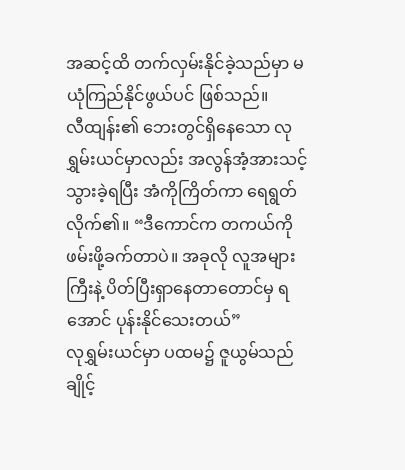အဆင့်ထိ တက်လှမ်းနိုင်ခဲ့သည်မှာ မယုံကြည်နိုင်ဖွယ်ပင် ဖြစ်သည်။
လီထျန်း၏ ဘေးတွင်ရှိနေသော လုရွှမ်းယင်မှာလည်း အလွန်အံ့အားသင့် သွားခဲ့ရပြီး အံကိုကြိတ်ကာ ရေရွတ်လိုက်၏။ “ဒီကောင်က တကယ်ကို ဖမ်းဖို့ခက်တာပဲ။ အခုလို လူအများကြီးနဲ့ ပိတ်ပြီးရှာနေတာတောင်မှ ရအောင် ပုန်းနိုင်သေးတယ်”
လုရွှမ်းယင်မှာ ပထမ၌ ဇူယွမ်သည် ချိုင့်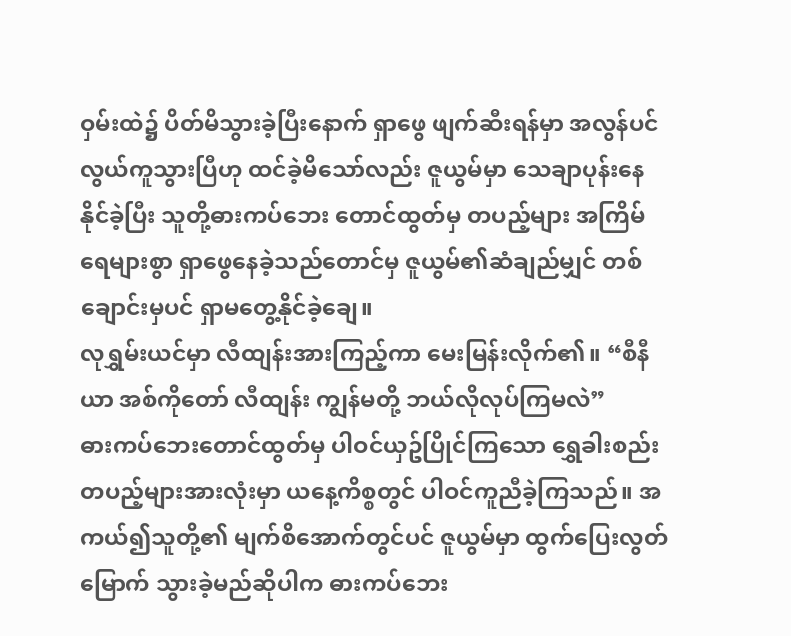ဝှမ်းထဲ၌ ပိတ်မိသွားခဲ့ပြီးနောက် ရှာဖွေ ဖျက်ဆီးရန်မှာ အလွန်ပင် လွယ်ကူသွားပြီဟု ထင်ခဲ့မိသော်လည်း ဇူယွမ်မှာ သေချာပုန်းနေနိုင်ခဲ့ပြီး သူတို့ဓားကပ်ဘေး တောင်ထွတ်မှ တပည့်များ အကြိမ်ရေများစွာ ရှာဖွေနေခဲ့သည်တောင်မှ ဇူယွမ်၏ဆံချည်မျှင် တစ်ချောင်းမှပင် ရှာမတွေ့နိုင်ခဲ့ချေ။
လုရွှမ်းယင်မှာ လီထျန်းအားကြည့်ကာ မေးမြန်းလိုက်၏။ “စီနီယာ အစ်ကိုတော် လီထျန်း ကျွန်မတို့ ဘယ်လိုလုပ်ကြမလဲ”
ဓားကပ်ဘေးတောင်ထွတ်မှ ပါဝင်ယှဥ်ပြိုင်ကြသော ရွှေခါးစည်း တပည့်များအားလုံးမှာ ယနေ့ကိစ္စတွင် ပါဝင်ကူညီခဲ့ကြသည်။ အကယ်၍သူတို့၏ မျက်စိအောက်တွင်ပင် ဇူယွမ်မှာ ထွက်ပြေးလွတ်မြောက် သွားခဲ့မည်ဆိုပါက ဓားကပ်ဘေး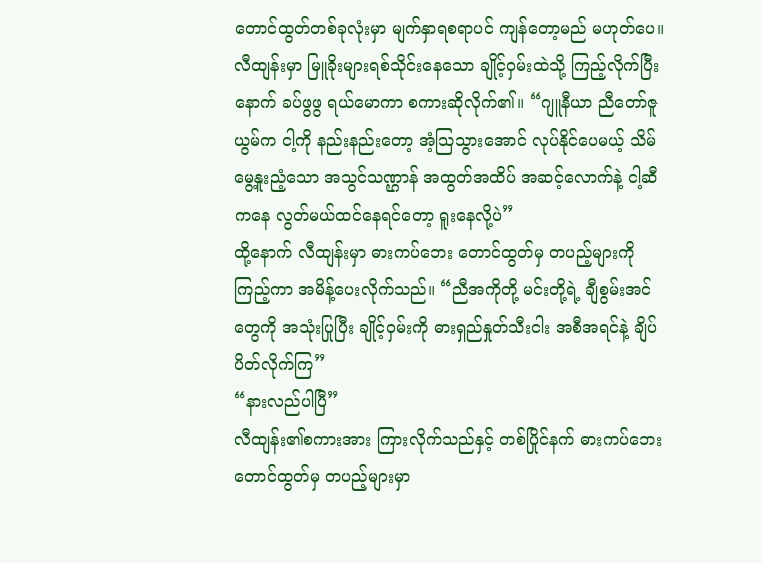တောင်ထွတ်တစ်ခုလုံးမှာ မျက်နှာရစရာပင် ကျန်တော့မည် မဟုတ်ပေ။
လီထျန်းမှာ မြူခိုးများရစ်သိုင်းနေသော ချိုင့်ဝှမ်းထဲသို့ ကြည့်လိုက်ပြီးနောက် ခပ်ဖွဖွ ရယ်မောကာ စကားဆိုလိုက်၏။ “ဂျူနီယာ ညီတော်ဇူယွမ်က ငါ့ကို နည်းနည်းတော့ အံ့သြသွားအောင် လုပ်နိုင်ပေမယ့် သိမ်မွေ့နူးညံ့သော အသွင်သဏ္ဌာန် အထွတ်အထိပ် အဆင့်လောက်နဲ့ ငါ့ဆီကနေ လွတ်မယ်ထင်နေရင်တော့ ရူးနေလို့ပဲ”
ထို့နောက် လီထျန်းမှာ ဓားကပ်ဘေး တောင်ထွတ်မှ တပည့်များကို ကြည့်ကာ အမိန့်ပေးလိုက်သည်။ “ညီအကိုတို့ မင်းတို့ရဲ့ ချီစွမ်းအင်တွေကို အသုံးပြုပြီး ချိုင့်ဝှမ်းကို ဓားရှည်နှုတ်သီးငါး အစီအရင်နဲ့ ချိပ်ပိတ်လိုက်ကြ”
“နားလည်ပါပြီ”
လီထျန်း၏စကားအား ကြားလိုက်သည်နှင့် တစ်ပြိုင်နက် ဓားကပ်ဘေး တောင်ထွတ်မှ တပည့်များမှာ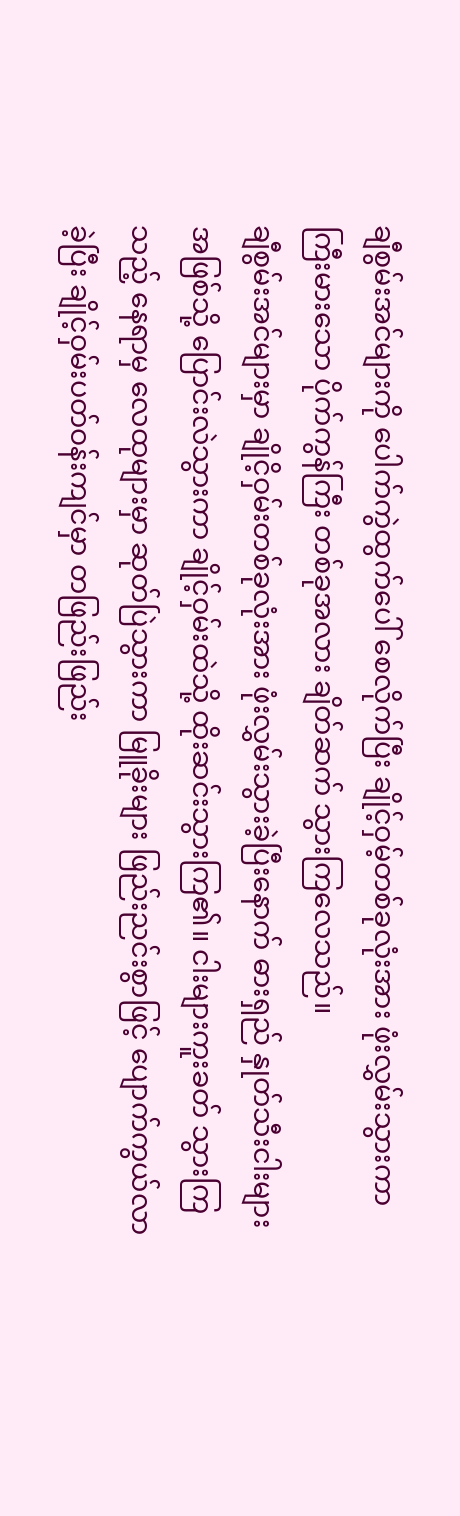ချီစွမ်းအင်များကို ပေါက်ကွဲထွက်ပေါ် စေလိုက်ပြီး ချိုင့်ဝှမ့်တစ်ခုလုံးအား ဖုံးလွှမ်းသွားကာ ကြီးမားသော ပိုက်ကွန်ကြီး တစ်ခုအလား ချိတ်ဆက် သွားကြလေသည်။
ချီစွမ်းအင်များမှာ ချိုငိ့ဝှမ်းတစ်ခုလုံးအား ဖုံးလွှမ်းသွားခဲ့ပြီးနောက် ဓားရှည် နှုတ်သီးငါးများ အဖြစ်သို့ ပြောင်းလဲသွားကာ ချိုင့်ဝှမ်းထဲသို့ ထိုးဆင်းသွားကြ၏။ ငါးများကူးခတ် သွားကြသည့် နေရာမှ လေထုများမှာ ဆုတ်ပြဲသွားကာ မြူခိုးများ ဖြည်းညင်းစွာဖြင့် ပျောက်ကွယ်လာခဲ့ပြီး ချိုင့်ဝှမ်းပတ်ဝန်းကျင်မှာ တဖြည်းဖြည်း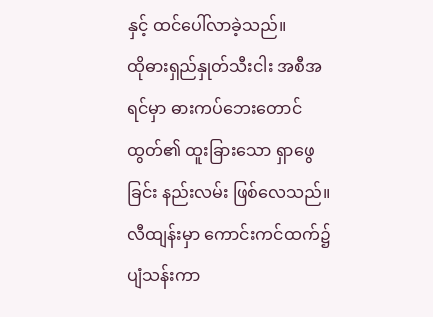နှင့် ထင်ပေါ်လာခဲ့သည်။
ထိုဓားရှည်နှုတ်သီးငါး အစီအရင်မှာ ဓားကပ်ဘေးတောင်ထွတ်၏ ထူးခြားသော ရှာဖွေခြင်း နည်းလမ်း ဖြစ်လေသည်။ လီထျန်းမှာ ကောင်းကင်ထက်၌ ပျံသန်းကာ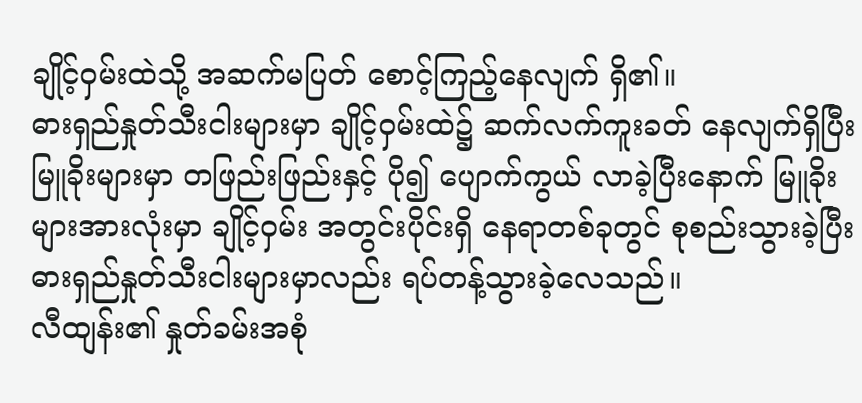ချိုင့်ဝှမ်းထဲသို့ အဆက်မပြတ် စောင့်ကြည့်နေလျက် ရှိ၏။
ဓားရှည်နှုတ်သီးငါးများမှာ ချိုင့်ဝှမ်းထဲ၌ ဆက်လက်ကူးခတ် နေလျက်ရှိပြီး မြူခိုးများမှာ တဖြည်းဖြည်းနှင့် ပို၍ ပျောက်ကွယ် လာခဲ့ပြီးနောက် မြူခိုးများအားလုံးမှာ ချိုင့်ဝှမ်း အတွင်းပိုင်းရှိ နေရာတစ်ခုတွင် စုစည်းသွားခဲ့ပြီး ဓားရှည်နှုတ်သီးငါးများမှာလည်း ရပ်တန့်သွားခဲ့လေသည်။
လီထျန်း၏ နှုတ်ခမ်းအစုံ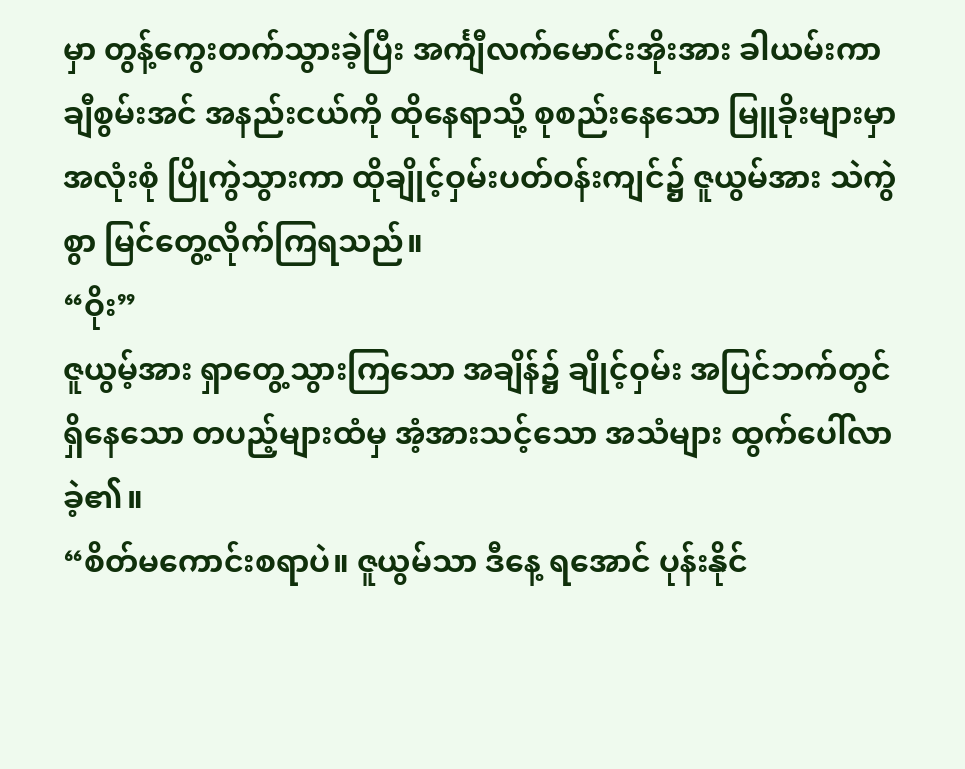မှာ တွန့်ကွေးတက်သွားခဲ့ပြီး အင်္ကျီလက်မောင်းအိုးအား ခါယမ်းကာ ချီစွမ်းအင် အနည်းငယ်ကို ထိုနေရာသို့ စုစည်းနေသော မြူခိုးများမှာ အလုံးစုံ ပြိုကွဲသွားကာ ထိုချိုင့်ဝှမ်းပတ်ဝန်းကျင်၌ ဇူယွမ်အား သဲကွဲစွာ မြင်တွေ့လိုက်ကြရသည်။
“ဝိုး”
ဇူယွမ့်အား ရှာတွေ့သွားကြသော အချိန်၌ ချိုင့်ဝှမ်း အပြင်ဘက်တွင် ရှိနေသော တပည့်များထံမှ အံ့အားသင့်သော အသံများ ထွက်ပေါ်လာခဲ့၏။
“စိတ်မကောင်းစရာပဲ။ ဇူယွမ်သာ ဒီနေ့ ရအောင် ပုန်းနိုင်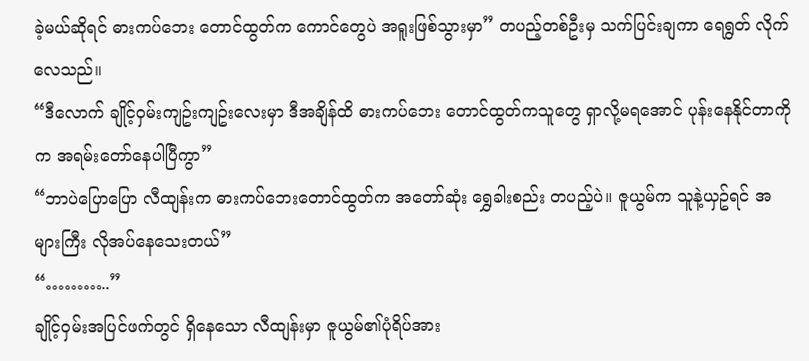ခဲ့မယ်ဆိုရင် ဓားကပ်ဘေး တောင်ထွတ်က ကောင်တွေပဲ အရူးဖြစ်သွားမှာ” တပည့်တစ်ဦးမှ သက်ပြင်းချကာ ရေရွတ် လိုက်လေသည်။
“ဒီလောက် ချိုင့်ဝှမ်းကျဥ်းကျဥ်းလေးမှာ ဒီအချိန်ထိ ဓားကပ်ဘေး တောင်ထွတ်ကသူတွေ ရှာလို့မရအောင် ပုန်းနေနိုင်တာကိုက အရမ်းတော်နေပါပြီကွာ”
“ဘာပဲပြောပြော လီထျန်းက ဓားကပ်ဘေးတောင်ထွတ်က အတော်ဆုံး ရွှေခါးစည်း တပည့်ပဲ။ ဇူယွမ်က သူနဲ့ယှဥ်ရင် အများကြီး လိုအပ်နေသေးတယ်”
“………..”
ချိုင့်ဝှမ်းအပြင်ဖက်တွင် ရှိနေသော လီထျန်းမှာ ဇူယွမ်၏ပုံရိပ်အား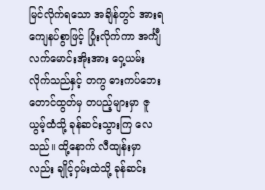မြင်လိုက်ရသော အချိန်တွင် အားရကျေနပ်စွာဖြင့် ပြုံးလိုက်ကာ အင်္ကျီလက်မောင်းအိုးအား ဝှေ့ယမ်းလိုက်သည်နှင့် တကွ ဓားကပ်ဘေးတောင်ထွတ်မှ တပည့်များမှာ ဇူယွမ့်ထံသို့ ခုန်ဆင်းသွားကြ လေသည်။ ထို့နောက် လီထျန်းမှာလည်း ချိုင့်ဝှမ်းထဲသို့ ခုန်ဆင်း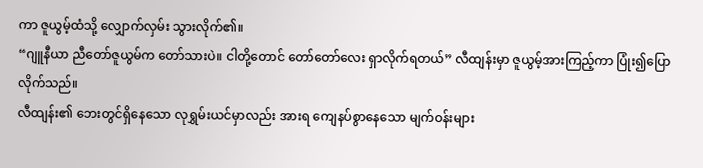ကာ ဇူယွမ့်ထံသို့ လျှောက်လှမ်း သွားလိုက်၏။
“ဂျူနီယာ ညီတော်ဇူယွမ်က တော်သားပဲ။ ငါတို့တောင် တော်တော်လေး ရှာလိုက်ရတယ်” လီထျန်းမှာ ဇူယွမ့်အားကြည့်ကာ ပြုံး၍ပြောလိုက်သည်။
လီထျန်း၏ ဘေးတွင်ရှိနေသော လုရွှမ်းယင်မှာလည်း အားရ ကျေနပ်စွာနေသော မျက်ဝန်းများ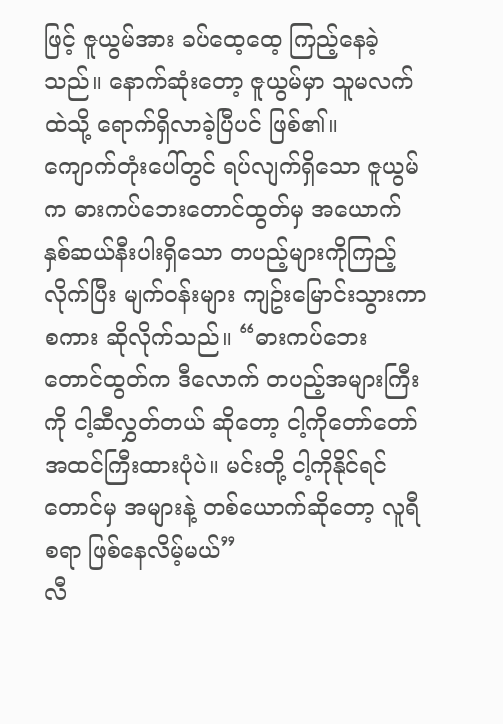ဖြင့် ဇူယွမ်အား ခပ်ထေ့ထေ့ ကြည့်နေခဲ့သည်။ နောက်ဆုံးတော့ ဇူယွမ်မှာ သူမလက်ထဲသို့ ရောက်ရှိလာခဲ့ပြီပင် ဖြစ်၏။
ကျောက်တုံးပေါ်တွင် ရပ်လျက်ရှိသော ဇူယွမ်က ဓားကပ်ဘေးတောင်ထွတ်မှ အယောက် နှစ်ဆယ်နီးပါးရှိသော တပည့်များကိုကြည့်လိုက်ပြီး မျက်ဝန်းများ ကျဥ်းမြောင်းသွားကာ စကား ဆိုလိုက်သည်။ “ဓားကပ်ဘေး တောင်ထွတ်က ဒီလောက် တပည့်အများကြီးကို ငါ့ဆီလွှတ်တယ် ဆိုတော့ ငါ့ကိုတော်တော် အထင်ကြီးထားပုံပဲ။ မင်းတို့ ငါ့ကိုနိုင်ရင်တောင်မှ အများနဲ့ တစ်ယောက်ဆိုတော့ လူရီစရာ ဖြစ်နေလိမ့်မယ်”
လီ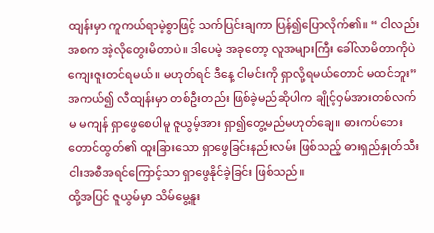ထျန်းမှာ ကူကယ်ရာမဲ့စွာဖြင့် သက်ပြင်းချကာ ပြန်၍ပြောလိုက်၏။ “ ငါလည်း အစက အဲ့လိုတွေးမိတာပဲ။ ဒါပေမဲ့ အခုတော့ လူအများကြီး ခေါ်လာမိတာကိုပဲ ကျေးဇူးတင်ရမယ်။ မဟုတ်ရင် ဒီနေ့ ငါမင်းကို ရှာလို့ရမယ်တောင် မထင်ဘူး”
အကယ်၍ လီထျန်းမှာ တစ်ဦးတည်း ဖြစ်ခဲ့မည်ဆိုပါက ချိုင့်ဝှမ်အားတစ်လက်မ မကျန် ရှာဖွေစေပါမူ ဇူယွမ့်အား ရှာ၍တွေ့မည်မဟုတ်ချေ။ ဓားကပ်ဘေး တောင်ထွတ်၏ ထူးခြားသော ရှာဖွေခြင်းနည်းလမ်း ဖြစ်သည့် ဓားရှည်နှုတ်သီးငါးအစီအရင်ကြောင့်သာ ရှာဖွေနိုင်ခဲ့ခြင်း ဖြစ်သည်။
ထို့အပြင် ဇူယွမ်မှာ သိမ်မွေ့နူး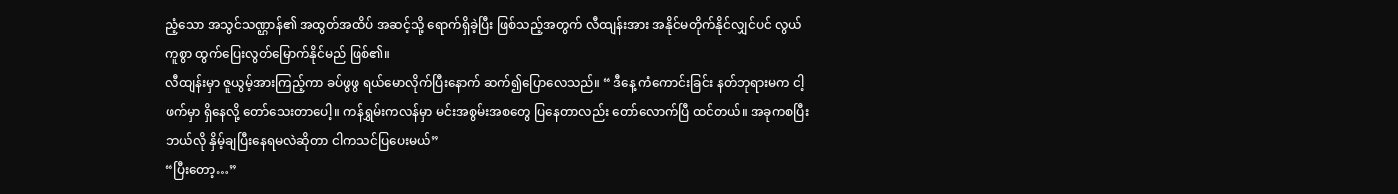ညံ့သော အသွင်သဏ္ဌာန်၏ အထွတ်အထိပ် အဆင့်သို့ ရောက်ရှိခဲ့ပြီး ဖြစ်သည့်အတွက် လီထျန်းအား အနိုင်မတိုက်နိုင်လျှင်ပင် လွယ်ကူစွာ ထွက်ပြေးလွတ်မြောက်နိုင်မည် ဖြစ်၏။
လီထျန်းမှာ ဇူယွမ့်အားကြည့်ကာ ခပ်ဖွဖွ ရယ်မောလိုက်ပြီးနောက် ဆက်၍ပြောလေသည်။ “ ဒီနေ့ ကံကောင်းခြင်း နတ်ဘုရားမက ငါ့ဖက်မှာ ရှိနေလို့ တော်သေးတာပေါ့။ ကန်ရွှမ်းကလန်မှာ မင်းအစွမ်းအစတွေ ပြနေတာလည်း တော်လောက်ပြီ ထင်တယ်။ အခုကစပြီး ဘယ်လို နှိမ့်ချပြီးနေရမလဲဆိုတာ ငါကသင်ပြပေးမယ်”
“ပြီးတော့…”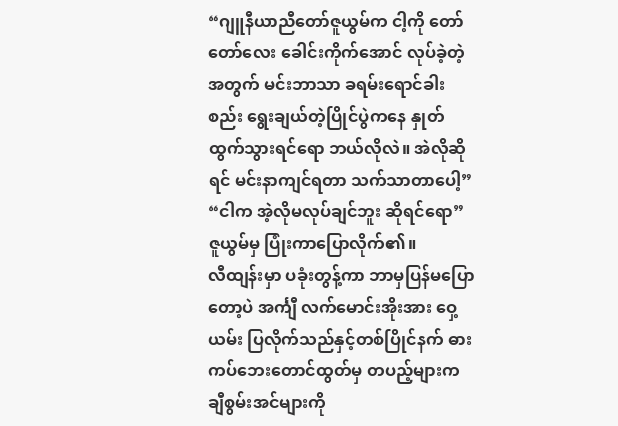“ဂျူနီယာညီတော်ဇူယွမ်က ငါ့ကို တော်တော်လေး ခေါင်းကိုက်အောင် လုပ်ခဲ့တဲ့အတွက် မင်းဘာသာ ခရမ်းရောင်ခါးစည်း ရွေးချယ်တဲ့ပြိုင်ပွဲကနေ နှုတ်ထွက်သွားရင်ရော ဘယ်လိုလဲ။ အဲလိုဆိုရင် မင်းနာကျင်ရတာ သက်သာတာပေါ့”
“ငါက အဲ့လိုမလုပ်ချင်ဘူး ဆိုရင်ရော” ဇူယွမ်မှ ပြုံးကာပြောလိုက်၏။
လီထျန်းမှာ ပခုံးတွန့်ကာ ဘာမှပြန်မပြောတော့ပဲ အင်္ကျီ လက်မောင်းအိုးအား ဝှေ့ယမ်း ပြလိုက်သည်နှင့်တစ်ပြိုင်နက် ဓားကပ်ဘေးတောင်ထွတ်မှ တပည့်များက ချီစွမ်းအင်များကို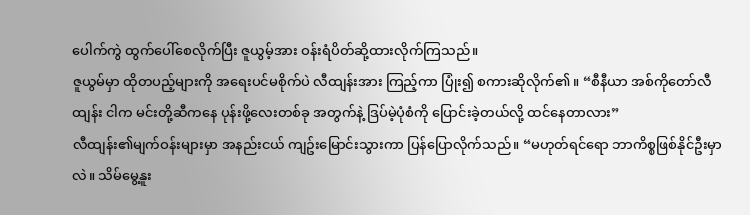ပေါက်ကွဲ ထွက်ပေါ်စေလိုက်ပြီး ဇူယွမ့်အား ဝန်းရံပိတ်ဆို့ထားလိုက်ကြသည်။
ဇူယွမ်မှာ ထိုတပည့်များကို အရေးပင်မစိုက်ပဲ လီထျန်းအား ကြည့်ကာ ပြုံး၍ စကားဆိုလိုက်၏။ “စီနီယာ အစ်ကိုတော်လီထျန်း ငါက မင်းတို့ဆီကနေ ပုန်းဖို့လေးတစ်ခု အတွက်နဲ့ ဒြပ်မဲ့ပုံစံကို ပြောင်းခဲ့တယ်လို့ ထင်နေတာလား”
လီထျန်း၏မျက်ဝန်းများမှာ အနည်းငယ် ကျဥ်းမြောင်းသွားကာ ပြန်ပြောလိုက်သည်။ “မဟုတ်ရင်ရော ဘာကိစ္စဖြစ်နိုင်ဦးမှာလဲ။ သိမ်မွေ့နူး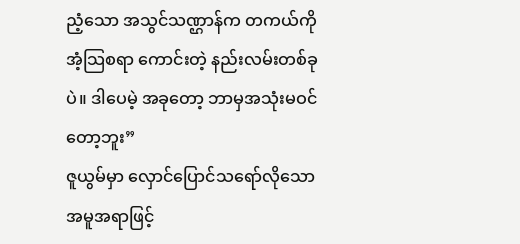ညံ့သော အသွင်သဏ္ဌာန်က တကယ်ကို အံ့သြစရာ ကောင်းတဲ့ နည်းလမ်းတစ်ခုပဲ။ ဒါပေမဲ့ အခုတော့ ဘာမှအသုံးမဝင်တော့ဘူး”
ဇူယွမ်မှာ လှောင်ပြောင်သရော်လိုသော အမူအရာဖြင့်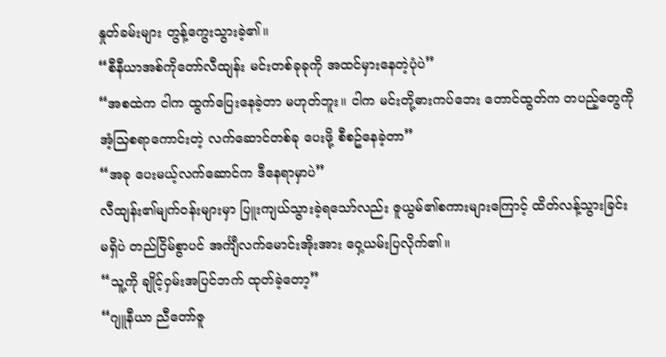နှုတ်ခမ်းများ တွန့်ကွေးသွားခဲ့၏။
“စီနီယာအစ်ကိုတော်လီထျန်း မင်းတစ်ခုခုကို အထင်မှားနေတဲ့ပုံပဲ”
“အစထဲက ငါက ထွက်ပြေးနေခဲ့တာ မဟုတ်ဘူး။ ငါက မင်းတို့ဓားကပ်ဘေး တောင်ထွတ်က တပည့်တွေကို အံ့သြစရာကောင်းတဲ့ လက်ဆောင်တစ်ခု ပေးဖို့ စီစဥ်နေခဲ့တာ”
“အခု ပေးမယ့်လက်ဆောင်က ဒီနေရာမှာပဲ”
လီထျန်း၏မျက်ဝန်းများမှာ ပြူးကျယ်သွားခဲ့ရသော်လည်း ဇူယွမ်၏စကားများကြောင့် ထိတ်လန့်သွားခြင်း မရှိပဲ တည်ငြိမ်စွာပင် အင်္ကျီလက်မောင်းအိုးအား ဝှေ့ယမ်းပြလိုက်၏။
“သူ့ကို ချိုင့်ဝှမ်းအပြင်ဘက် ထုတ်ခဲ့တော့”
“ဂျူနီယာ ညီတော်ဇူ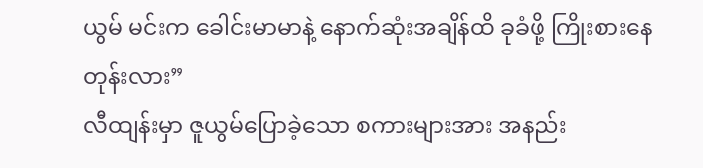ယွမ် မင်းက ခေါင်းမာမာနဲ့ နောက်ဆုံးအချိန်ထိ ခုခံဖို့ ကြိုးစားနေတုန်းလား”
လီထျန်းမှာ ဇူယွမ်ပြောခဲ့သော စကားများအား အနည်း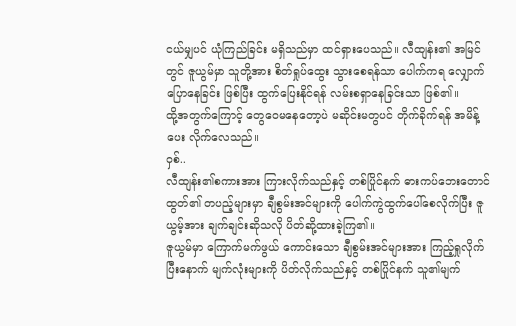ငယ်မျှပင် ယုံကြည်ခြင်း မရှိသည်မှာ ထင်ရှားပေသည်။ လီထျန်း၏ အမြင်တွင် ဇူယွမ်မှာ သူတို့အား စိတ်ရှုပ်ထွေး သွားစေရန်သာ ပေါက်ကရ လျှောက်ပြောနေခြင်း ဖြစ်ပြီး ထွက်ပြေးနိုင်ရန် လမ်းစရှာနေခြင်းသာ ဖြစ်၏။
ထို့အတွက်ကြောင့် တွေဝေမနေတော့ပဲ မဆိုင်းမတွပင် တိုက်ခိုက်ရန် အမိန့်ပေး လိုက်လေသည်။
ဝှစ်..
လီထျန်း၏စကားအား ကြားလိုက်သည်နှင့် တစ်ပြိုင်နက် ဓားကပ်ဘေးတောင်ထွတ်၏ တပည့်များမှာ ချီစွမ်းအင်များကို ပေါက်ကွဲထွက်ပေါ်စေလိုက်ပြီး ဇူယွမ့်အား ချက်ချင်းဆိုသလို ပိတ်ဆို့ထားခဲ့ကြ၏။
ဇူယွမ်မှာ ကြောက်မက်ဖွယ် ကောင်းသော ချီစွမ်းအင်များအား ကြည့်ရှုလိုက်ပြီးနောက် မျက်လုံးများကို ပိတ်လိုက်သည်နှင့် တစ်ပြိုင်နက် သူ၏မျက်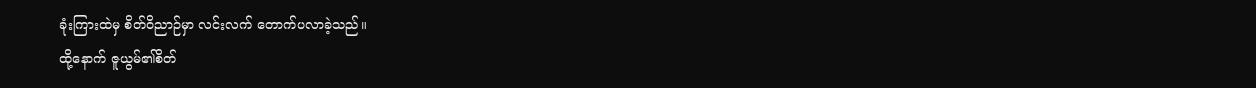ခုံးကြားထဲမှ စိတ်ဝိညာဉ်မှာ လင်းလက် တောက်ပလာခဲ့သည်။
ထို့နောက် ဇူယွမ်၏စိတ်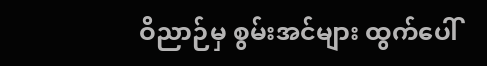ဝိညာဉ်မှ စွမ်းအင်များ ထွက်ပေါ်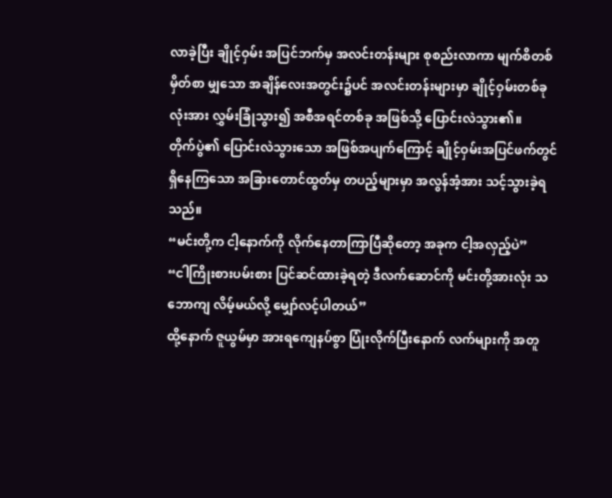လာခဲ့ပြီး ချိုင့်ဝှမ်း အပြင်ဘက်မှ အလင်းတန်းများ စုစည်းလာကာ မျက်စိတစ်မှိတ်စာ မျှသော အချိန်လေးအတွင်း၌ပင် အလင်းတန်းများမှာ ချိုင့်ဝှမ်းတစ်ခုလုံးအား လွှမ်းခြုံသွား၍ အစီအရင်တစ်ခု အဖြစ်သို့ ပြောင်းလဲသွား၏။
တိုက်ပွဲ၏ ပြောင်းလဲသွားသော အဖြစ်အပျက်ကြောင့် ချိုင့်ဝှမ်းအပြင်ဖက်တွင် ရှိနေကြသော အခြားတောင်ထွတ်မှ တပည့်များမှာ အလွန်အံ့အား သင့်သွားခဲ့ရသည်။
“မင်းတို့က ငါ့နောက်ကို လိုက်နေတာကြာပြီဆိုတော့ အခုက ငါ့အလှည့်ပဲ”
“ငါကြိုးစားပမ်းစား ပြင်ဆင်ထားခဲ့ရတဲ့ ဒီလက်ဆောင်ကို မင်းတို့အားလုံး သဘောကျ လိမ့်မယ်လို့ မျှော်လင့်ပါတယ်”
ထို့နောက် ဇူယွမ်မှာ အားရကျေနပ်စွာ ပြုံးလိုက်ပြီးနောက် လက်များကို အတူ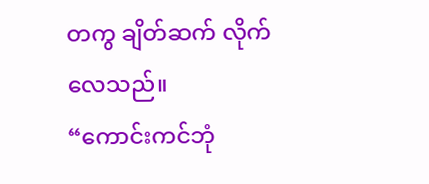တကွ ချိတ်ဆက် လိုက်လေသည်။
“ကောင်းကင်ဘုံ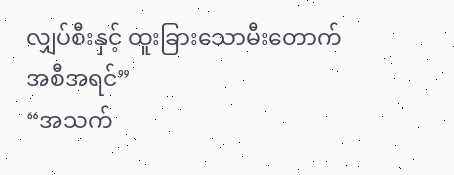လျှပ်စီးနှင့် ထူးခြားသောမီးတောက် အစီအရင်”
“အသက်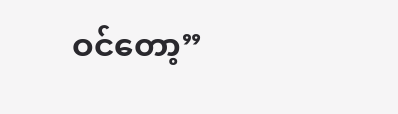ဝင်တော့”